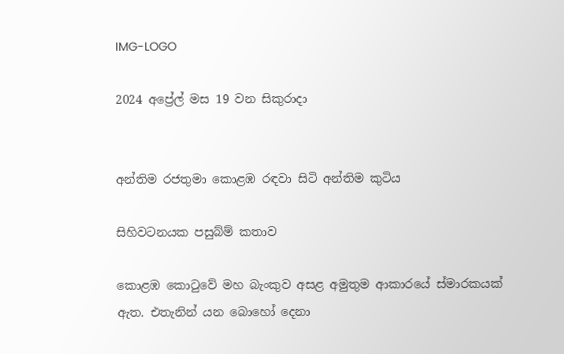IMG-LOGO

2024 අප්‍රේල් මස 19 වන සිකුරාදා


අන්තිම රජතුමා කොළඹ රඳවා සිටි අන්තිම කුටිය

සිහිවටනයක පසුබ්ම් කතාව

කොළඹ කොටුවේ මහ බැංකුව අසළ අමුතුම ආකාරයේ ස්මාරකයක් ඇත. එතැනින් යන බොහෝ දෙනා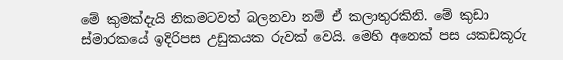මේ කුමක්දැයි නිකමටවත් බලනවා නම් ඒ කලාතුරකිනි. මේ කුඩා ස්මාරකයේ ඉදිරිපස උඩුකයක රුවක් වෙයි. මෙහි අනෙක් පස යකඩකූරු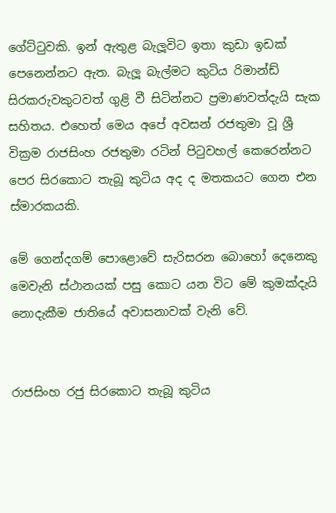ගේට්ටුවකි. ඉන් ඇතුළ බැලූවිට ඉතා කුඩා ඉඩක් පෙනෙන්නට ඇත. බැලූ බැල්මට කුටිය රිමාන්ඩ් සිරකරුවකුටවත් ගුළි වී සිටින්නට ප්‍රමාණවත්දැයි සැක සහිතය. එහෙත් මෙය අපේ අවසන් රජතුමා වූ ශ්‍රී වික්‍රම රාජසිංහ රජතුමා රටින් පිටුවහල් කෙරෙන්නට පෙර සිරකොට තැබූ කුටිය අද ද මතකයට ගෙන එන ස්මාරකයකි.

මේ ගෙන්දගම් පොළොවේ සැරිසරන බොහෝ දෙනෙකු මෙවැනි ස්ථානයක් පසු කොට යන විට මේ කුමක්දැයි නොදැකීම ජාතියේ අවාසනාවක් වැනි වේ.


රාජසිංහ රජු සිරකොට තැබූ කුටිය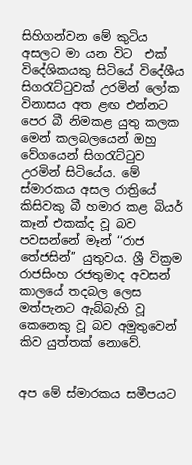සිහිගන්වන මේ කුටිය අසලට මා යන විට  එක් විදේශිකයකු සිටියේ විදේශීය සිගරැට්ටුවක් උරමින් ලෝක විනාසය අත ළඟ එන්නට පෙර බී නිමකළ යුතු කලක මෙන් කලබලයෙන් ඔහු වේගයෙන් සිගරැට්ටුව උරමින් සිටියේය. මේ ස්මාරකය අසල රාත්‍රියේ කිසිවකු බී හමාර කළ බියර් කෑන් එකක්ද වූ බව පවසන්නේ මෑන් ‘‘රාජ තේජසින්’’ යුතුවය. ශ්‍රී වික්‍රම රාජසිංහ රජතුමාද අවසන් කාලයේ තදබල ලෙස මත්පැනට ඇබ්බැහි වූ කෙනෙකු වූ බව අමුතුවෙන් කිව යුත්තක් නොවේ.


අප මේ ස්මාරකය සමීපයට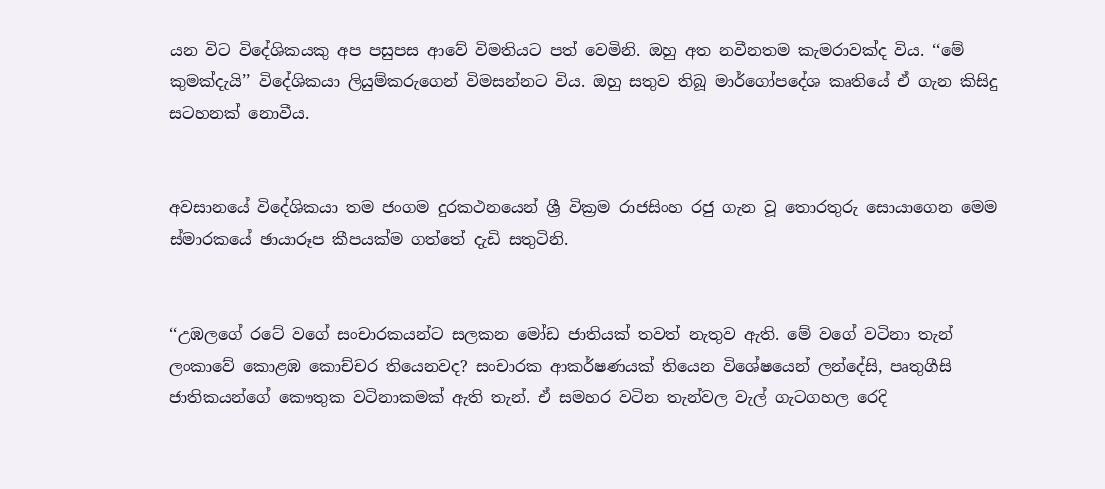යන විට විදේශිකයකු අප පසුපස ආවේ විමතියට පත් වෙමිනි. ඔහු අත නවීනතම කැමරාවක්ද විය. ‘‘මේ කුමක්දැයි’’ විදේශිකයා ලියුම්කරුගෙන් විමසන්නට විය. ඔහු සතුව තිබූ මාර්ගෝපදේශ කෘතියේ ඒ ගැන කිසිදු සටහනක් නොවීය.


අවසානයේ විදේශිකයා තම ජංගම දුරකථනයෙන් ශ්‍රී වික්‍රම රාජසිංහ රජු ගැන වූ තොරතුරු සොයාගෙන මෙම ස්මාරකයේ ඡායාරූප කීපයක්ම ගත්තේ දැඩි සතුටිනි.


‘‘උඹලගේ රටේ වගේ සංචාරකයන්ට සලකන මෝඩ ජාතියක් තවත් නැතුව ඇති. මේ වගේ වටිනා තැන් ලංකාවේ කොළඹ කොච්චර තියෙනවද? සංචාරක ආකර්ෂණයක් තියෙන විශේෂයෙන් ලන්දේසි, පෘතුගීසි ජාතිකයන්ගේ කෞතුක වටිනාකමක් ඇති තැන්. ඒ සමහර වටින තැන්වල වැල් ගැටගහල රෙදි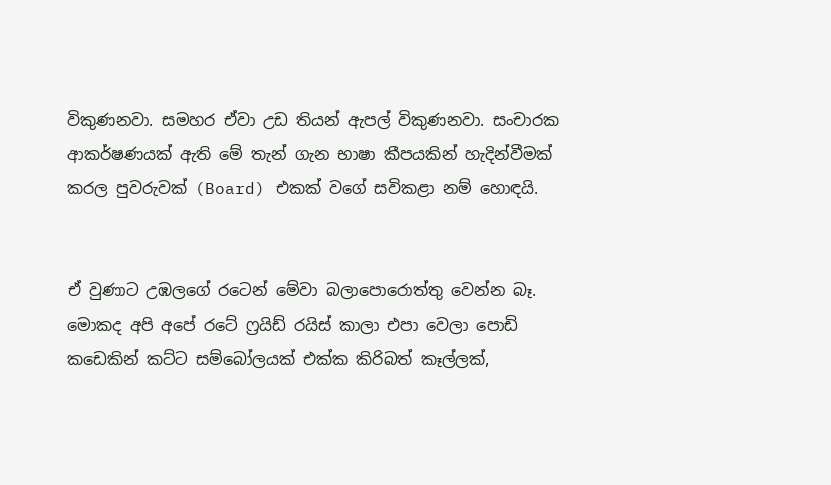විකුණනවා. සමහර ඒවා උඩ තියන් ඇපල් විකුණනවා. සංචාරක ආකර්ෂණයක් ඇති මේ තැන් ගැන භාෂා කීපයකින් හැදින්වීමක් කරල පුවරුවක් (Board) එකක් වගේ සවිකළා නම් හොඳයි.


ඒ වුණාට උඹලගේ රටෙන් මේවා බලාපොරොත්තු වෙන්න බෑ. මොකද අපි අපේ රටේ ෆ්‍රයිඩ් රයිස් කාලා එපා වෙලා පොඩි කඩෙකින් කට්ට සම්බෝලයක් එක්ක කිරිබත් කෑල්ලක්,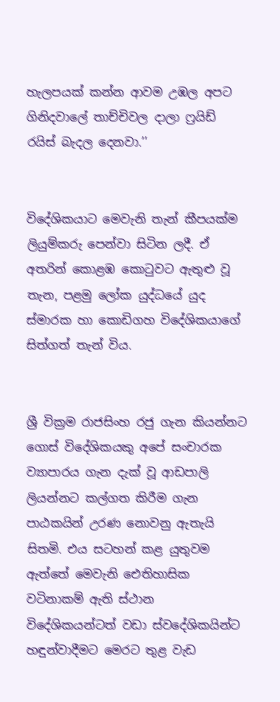හැලපයක් කන්න ආවම උඹල අපට ගිනිදවාලේ තාච්චිවල දාලා ෆ්‍රයිඩ් රයිස් බැදල දෙනවා.’’


විදේශිකයාට මෙවැනි තැන් කීපයක්ම ලියුම්කරු පෙන්වා සිටින ලදී. ඒ අතරින් කොළඹ කොටුවට ඇතුළු වූ තැන, පළමු ලෝක යුද්ධයේ යුද ස්මාරක හා කොඩිගහ විදේශිකයාගේ සිත්ගත් තැන් විය.


ශ්‍රී වික්‍රම රාජසිංහ රජු ගැන කියන්නට ගොස් විදේශිකයකු අපේ සංචාරක ව්‍යාපාරය ගැන දැක් වූ ආඩපාලි ලියන්නට කල්ගත කිරීම ගැන පාඨකයින් උරණ නොවනු ඇතැයි සිතමි. එය සටහන් කළ යුතුවම ඇත්තේ මෙවැනි ඓතිහාසික වටිනාකම් ඇති ස්ථාන විදේශිකයන්ටත් වඩා ස්වදේශිකයින්ට හඳුන්වාදීමට මෙරට තුළ වැඩ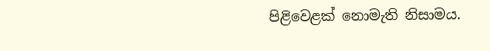පිළිවෙළක් නොමැති නිසාමය.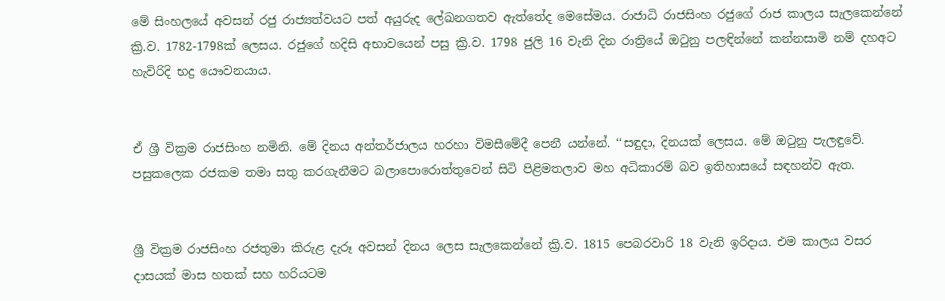මේ සිංහලයේ අවසන් රජු රාජ්‍යත්වයට පත් අයුරුද ලේඛනගතව ඇත්තේද මෙසේමය. රාජාධි රාජසිංහ රජුගේ රාජ කාලය සැලකෙන්නේ ක්‍රි.ව. 1782-1798ක් ලෙසය. රජුගේ හදිසි අභාවයෙන් පසු ක්‍රි.ව. 1798 ජුලි 16 වැනි දින රාත්‍රියේ ඔටුනු පලඳින්නේ කන්නසාමි නම් දහඅට හැවිරිදි භද්‍ර යෞවනයාය.


ඒ ශ්‍රී වික්‍රම රාජසිංහ නමිනි. මේ දිනය අන්තර්ජාලය හරහා විමසීමේදී පෙනී යන්නේ. ‘‘සඳුදා, දිනයක් ලෙසය. මේ ඔටුනු පැලඳුවේ. පසුකලෙක රජකම තමා සතු කරගැනීමට බලාපොරොත්තුවෙන් සිටි පිළිමතලාව මහ අධිකාරම් බව ඉතිහාසයේ සඳහන්ව ඇත.


ශ්‍රී වික්‍රම රාජසිංහ රජතුමා කිරුළ දැරූ අවසන් දිනය ලෙස සැලකෙන්නේ ක්‍රි.ව. 1815 පෙබරවාරි 18 වැනි ඉරිදාය. එම කාලය වසර ද‌ාසයක් මාස හතක් සහ හරියටම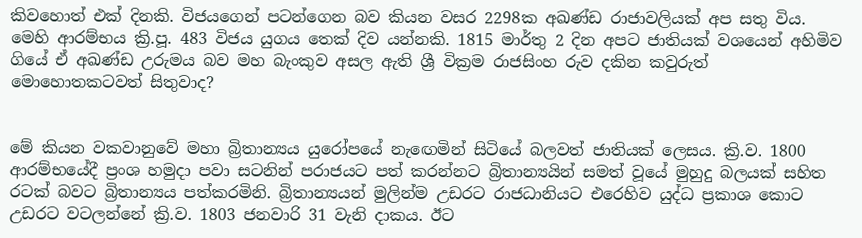කිවහොත් එක් දිනකි. විජයගෙන් පටන්ගෙන බව කියන වසර 2298ක අඛණ්ඩ රාජාවලියක් අප සතු විය. මෙහි ආරම්භය ක්‍රි.පූ. 483 විජය යුගය තෙක් දිව යන්නකි. 1815 මාර්තු 2 දින අපට ජාතියක් වශයෙන් අහිමිව ගියේ ඒ අඛණ්ඩ උරුමය බව මහ බැංකුව අසල ඇති ශ්‍රී වික්‍රම රාජසිංහ රුව දකින කවුරුත් මොහොතකටවත් සිතුවාද?


මේ කියන වකවානුවේ මහා බ්‍රිතාන්‍යය යුරෝපයේ නැඟෙමින් සිටියේ බලවත් ජාතියක් ලෙසය. ක්‍රි.ව. 1800 ආරම්භයේදී ප්‍රංශ හමුදා පවා සටනින් පරාජයට පත් කරන්නට බ්‍රිතාන්‍යයින් සමත් වූයේ මුහුදු බලයක් සහිත රටක් බවට බ්‍රිතාන්‍යය පත්කරමිනි. බ්‍රිතාන්‍යයන් මුලින්ම උඩරට රාජධානියට එරෙහිව යුද්ධ ප්‍රකාශ කොට උඩරට වටලන්නේ ක්‍රි.ව. 1803 ජනවාරි 31 වැනි දාකය. ඊට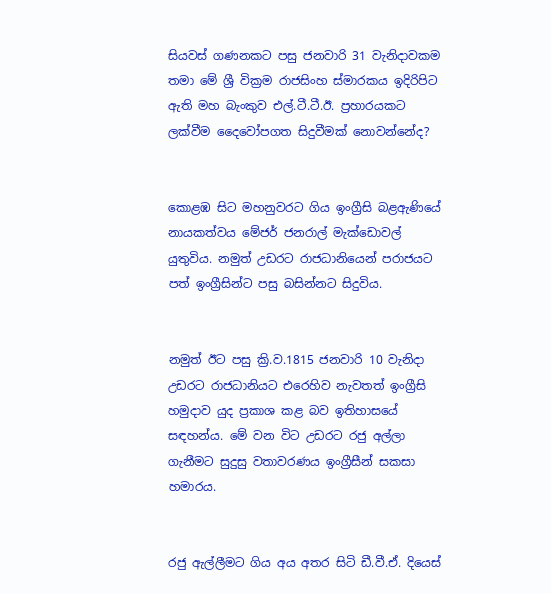සියවස් ගණනකට පසු ජනවාරි 31 වැනිදාවකම තමා මේ ශ්‍රී වික්‍රම රාජසිංහ ස්මාරකය ඉදිරිපිට ඇති මහ බැංකුව එල්.ටී.ටී.ඊ. ප්‍රහාරයකට ලක්වීම දෛවෝපගත සිදුවීමක් නොවන්නේද?


කොළඹ සිට මහනුවරට ගිය ඉංග්‍රීසි බළඇණියේ නායකත්වය මේජර් ජනරාල් මැක්ඩොවල් යුතුවිය. නමුත් උඩරට රාජධානියෙන් පරාජයට පත් ඉංග්‍රීසින්ට පසු බසින්නට සිදුවිය.


නමුත් ඊට පසු ක්‍රි.ව.1815 ජනවාරි 10 වැනිදා උඩරට රාජධානියට එරෙහිව නැවතත් ඉංග්‍රීසි හමුදාව යුද ප්‍රකාශ කළ බව ඉතිහාසයේ සඳහන්ය. මේ වන විට උඩරට රජු අල්ලා ගැනීමට සුදුසු වතාවරණය ඉංග්‍රීසීන් සකසා හමාරය.


රජු ඇල්ලීමට ගිය අය අතර සිටි ඩී.වී.ඒ. දියෙස්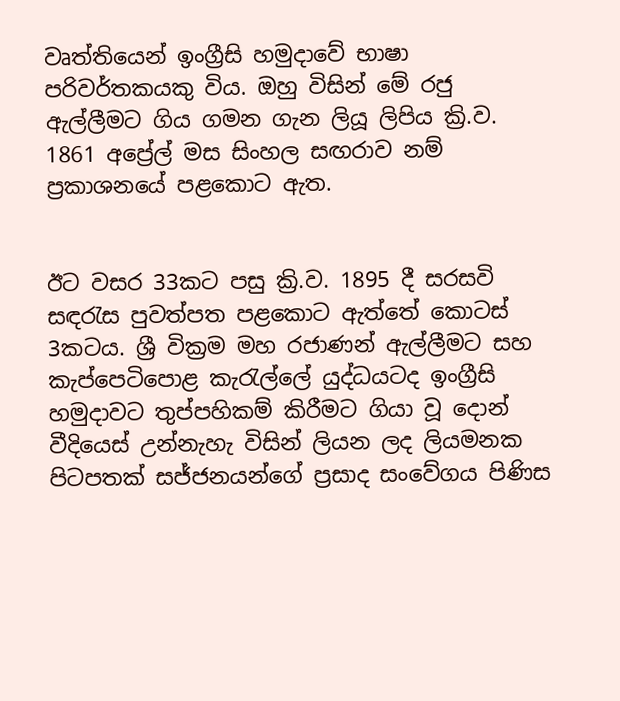වෘත්තියෙන් ඉංග්‍රීසි හමුදාවේ භාෂා පරිවර්තකයකු විය. ඔහු විසින් මේ රජු ඇල්ලීමට ගිය ගමන ගැන ලියූ ලිපිය ක්‍රි.ව. 1861 අප්‍රේල් මස සිංහල සඟරාව නම් ප්‍රකාශනයේ පළකොට ඇත.


ඊට වසර 33කට පසු ක්‍රි.ව. 1895 දී සරසවි සඳරැස පුවත්පත පළකොට ඇත්තේ කොටස් 3කටය. ශ්‍රී වික්‍රම මහ රජාණන් ඇල්ලීමට සහ කැප්පෙටිපොළ කැරැල්ලේ යුද්ධයටද ඉංග්‍රීසි හමුදාවට තුප්පහිකම් කිරීමට ගියා වූ දොන් වීදියෙස් උන්නැහැ විසින් ලියන ලද ලියමනක පිටපතක් සජ්ජනයන්ගේ ප්‍රසාද සංවේගය පිණිස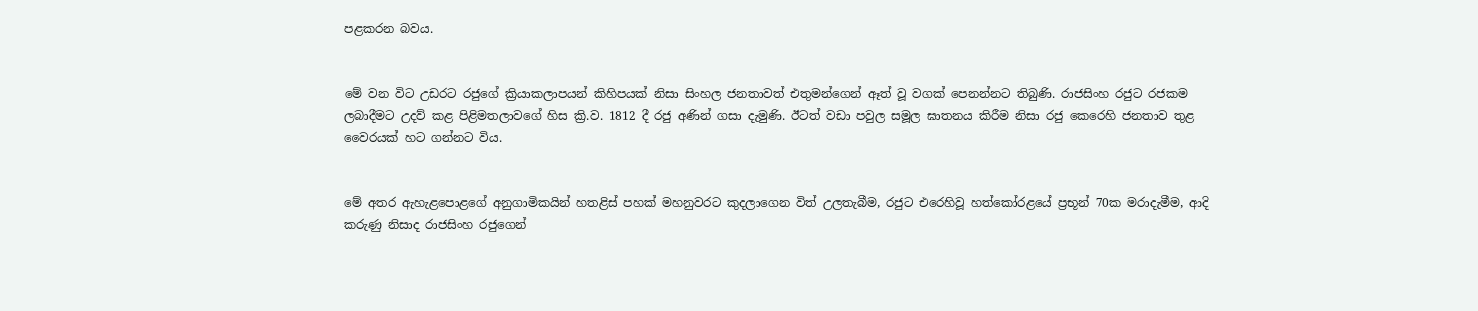පළකරන බවය.


මේ වන විට උඩරට රජුගේ ක්‍රියාකලාපයන් කිහිපයක් නිසා සිංහල ජනතාවත් එතුමන්ගෙන් ඈත් වූ වගක් පෙනන්නට තිබුණි. රාජසිංහ රජුට රජකම ලබාදීමට උදව් කළ පිළිමතලාවගේ හිස ක්‍රි.ව. 1812 දී රජු අණින් ගසා දැමුණි. ඊටත් වඩා පවුල සමූල ඝාතනය කිරීම නිසා රජු කෙරෙහි ජනතාව තුළ වෛරයක් හට ගන්නට විය.


මේ අතර ඇහැළපොළගේ අනුගාමිකයින් හතළිස් පහක් මහනුවරට කුදලාගෙන විත් උලතැබීම, රජුට එරෙහිවූ හත්කෝරළයේ ප්‍රභූන් 70ක මරාදැමීම, ආදි කරුණු නිසාද රාජසිංහ රජුගෙන්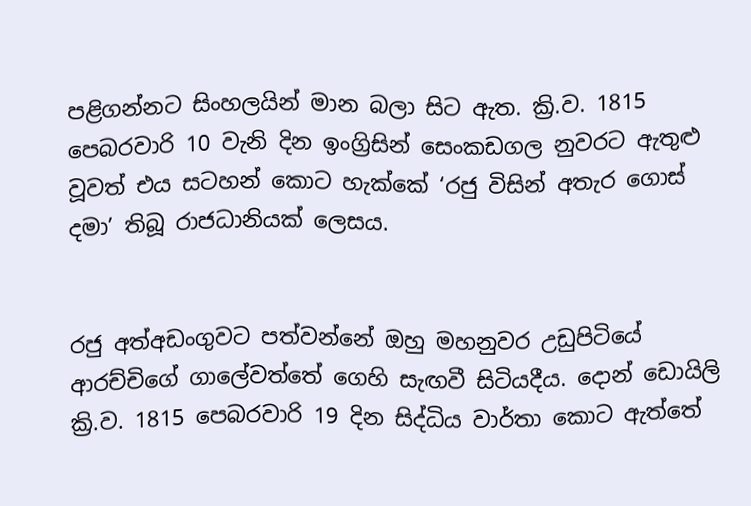පළිගන්නට සිංහලයින් මාන බලා සිට ඇත. ක්‍රි.ව. 1815 පෙබරවාරි 10 වැනි දින ඉංග්‍රිසින් සෙංකඩගල නුවරට ඇතුළු වූවත් එය සටහන් කොට හැක්කේ ‘රජු විසින් අතැර ගොස් දමා’ තිබූ රාජධානියක් ලෙසය.


රජු අත්අඩංගුවට පත්වන්නේ ඔහු මහනුවර උඩුපිටියේ ආරච්චිගේ ගාලේවත්තේ ගෙහි සැඟවී සිටියදීය. දොන් ඩොයිලි ක්‍රි.ව. 1815 පෙබරවාරි 19 දින සිද්ධිය වාර්තා කොට ඇත්තේ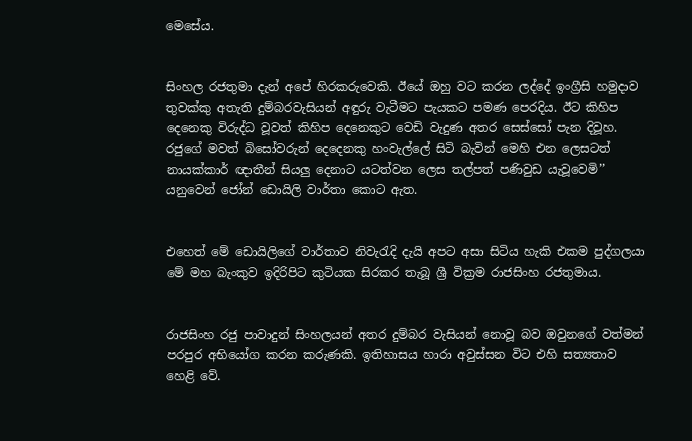මෙසේය.


සිංහල රජතුමා දැන් අපේ හිරකරුවෙකි. ඊයේ ඔහු වට කරන ලද්දේ ඉංග්‍රීසි හමුදාව තුවක්කු අතැති දුම්බරවැසියන් අඳුරු වැටීමට පැයකට පමණ පෙරදිය. ඊට කිහිප දෙනෙකු විරුද්ධ වූවත් කිහිප දෙනෙකුට වෙඩි වැදුණ අතර සෙස්සෝ පැන දිවූහ. රජුගේ මවත් බිසෝවරුන් දෙදෙනකු හංවැල්ලේ සිටි බැවින් මෙහි එන ලෙසටත් නායක්කාර් ඥාතීන් සියලු දෙනාට යටත්වන ලෙස තල්පත් පණිවුඩ යැවූවෙමි’’ යනුවෙන් ජෝන් ඩොයිලි වාර්තා කොට ඇත.


එහෙත් මේ ඩොයිලිගේ වාර්තාව නිවැරැදි දැයි අපට අසා සිටිය හැකි එකම පුද්ගලයා මේ මහ බැංකුව ඉදිරිපිට කුටියක සිරකර තැබූ ශ්‍රී වික්‍රම රාජසිංහ රජතුමාය.


රාජසිංහ රජු පාවාදුන් සිංහලයන් අතර දුම්බර වැසියන් නොවූ බව ඔවුනගේ වත්මන් පරපුර අභියෝග කරන කරුණකි. ඉතිහාසය හාරා අවුස්සන විට එහි සත්‍යතාව හෙළි වේ.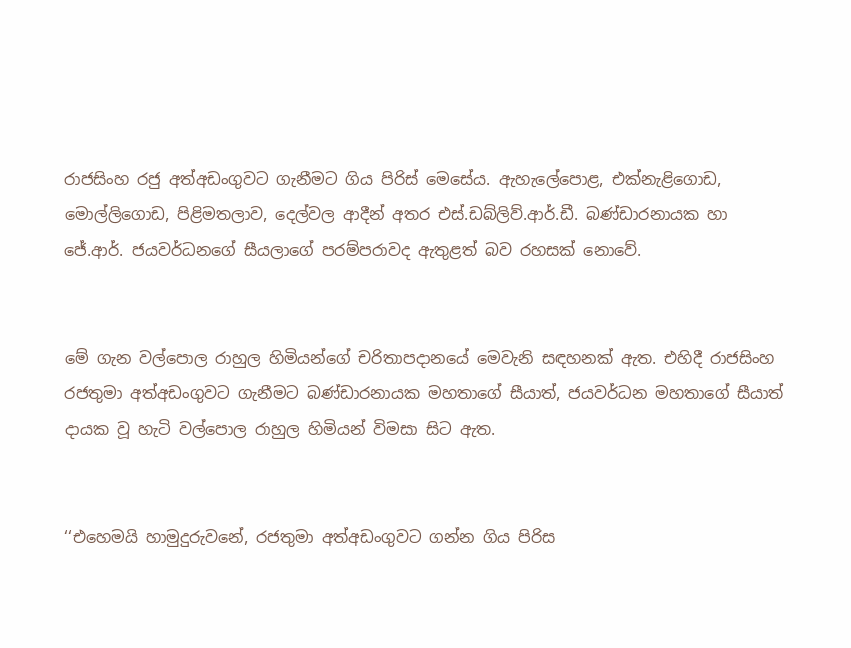රාජසිංහ රජු අත්අඩංගුවට ගැනීමට ගිය පිරිස් මෙසේය. ඇහැලේපොළ, එක්නැළිගොඩ, මොල්ලිගොඩ, පිළිමතලාව, දෙල්වල ආදීන් අතර එස්.ඩබ්ලිව්.ආර්.ඩී. බණ්ඩාරනායක හා ජේ.ආර්. ජයවර්ධනගේ සීයලාගේ පරම්පරාවද ඇතුළත් බව රහසක් නොවේ.


මේ ගැන වල්පොල රාහුල හිමියන්ගේ චරිතාපදානයේ මෙවැනි සඳහනක් ඇත. එහිදී රාජසිංහ රජතුමා අත්අඩංගුවට ගැනීමට බණ්ඩාරනායක මහතාගේ සීයාත්, ජයවර්ධන මහතාගේ සීයාත් දායක වූ හැටි වල්පොල රාහුල හිමියන් විමසා සිට ඇත.


‘‘එහෙමයි හාමුදුරුවනේ, රජතුමා අත්අඩංගුවට ගන්න ගිය පිරිස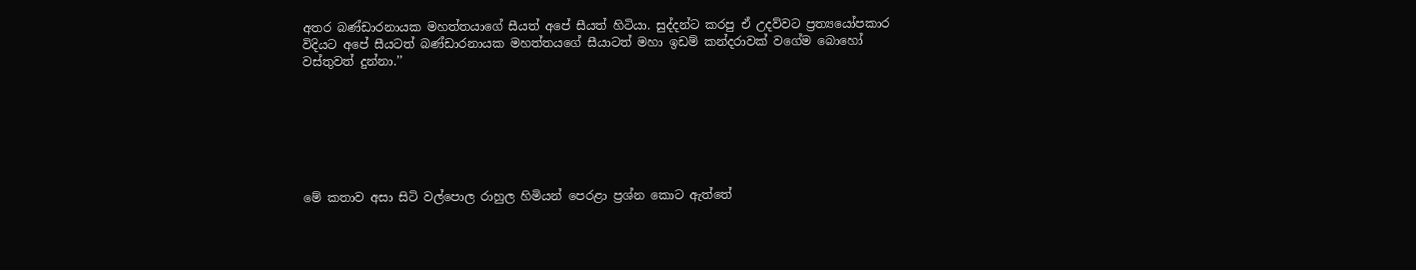අතර බණ්ඩාරනායක මහත්තයාගේ සීයත් අපේ සීයත් හිටියා. සුද්දන්ට කරපු ඒ උදව්වට ප්‍රත්‍යයෝපකාර විදියට අපේ සීයටත් බණ්ඩාරනායක මහත්තයගේ සීයාටත් මහා ඉඩම් කන්දරාවක් වගේම බොහෝ වස්තුවත් දුන්නා.’’







මේ කතාව අසා සිටි වල්පොල රාහුල හිමියන් පෙරළා ප්‍රශ්න කොට ඇත්තේ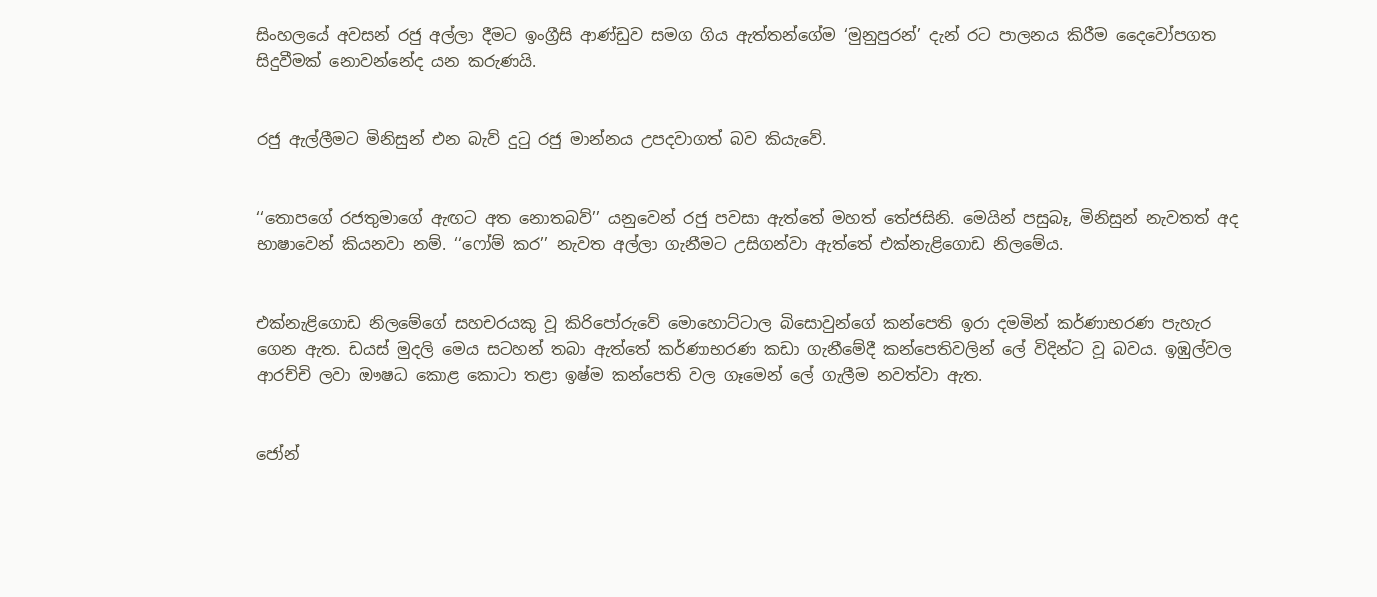සිංහලයේ අවසන් රජු අල්ලා දීමට ඉංග්‍රීසි ආණ්ඩුව සමග ගිය ඇත්තන්ගේම ‘මුනුපුරන්’ දැන් රට පාලනය කිරීම දෛවෝපගත සිදුවීමක් නොවන්නේද යන කරුණයි.


රජු ඇල්ලීමට මිනිසුන් එන බැව් දුටු රජු මාන්නය උපදවාගත් බව කියැවේ.


‘‘තොපගේ රජතුමාගේ ඇඟට අත නොතබව්’’ යනුවෙන් රජු පවසා ඇත්තේ මහත් තේජසිනි. මෙයින් පසුබෑ, මිනිසුන් නැවතත් අද භාෂාවෙන් කියනවා නම්. ‘‘ෆෝම් කර’’ නැවත අල්ලා ගැනීමට උසිගන්වා ඇත්තේ එක්නැළිගොඩ නිලමේය.


එක්නැළිගොඩ නිලමේගේ සහචරයකු වූ කිරිපෝරුවේ මොහොට්ටාල බිසොවුන්ගේ කන්පෙති ඉරා දමමින් කර්ණාභරණ පැහැර ගෙන ඇත. ඩයස් මුදලි මෙය සටහන් තබා ඇත්තේ කර්ණාභරණ කඩා ගැනීමේදී කන්පෙතිවලින් ලේ විදින්ට වූ බවය. ඉඹුල්වල ආරච්චි ලවා ඖෂධ කොළ කොටා තළා ඉෂ්ම කන්පෙති වල ගෑමෙන් ලේ ගැලීම නවත්වා ඇත.


ජෝන්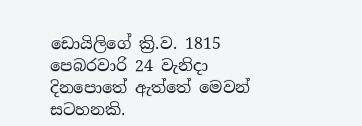ඩොයිලිගේ ක්‍රි.ව. 1815 පෙබරවාරි 24 වැනිදා දිනපොතේ ඇත්තේ මෙවන් සටහනකි.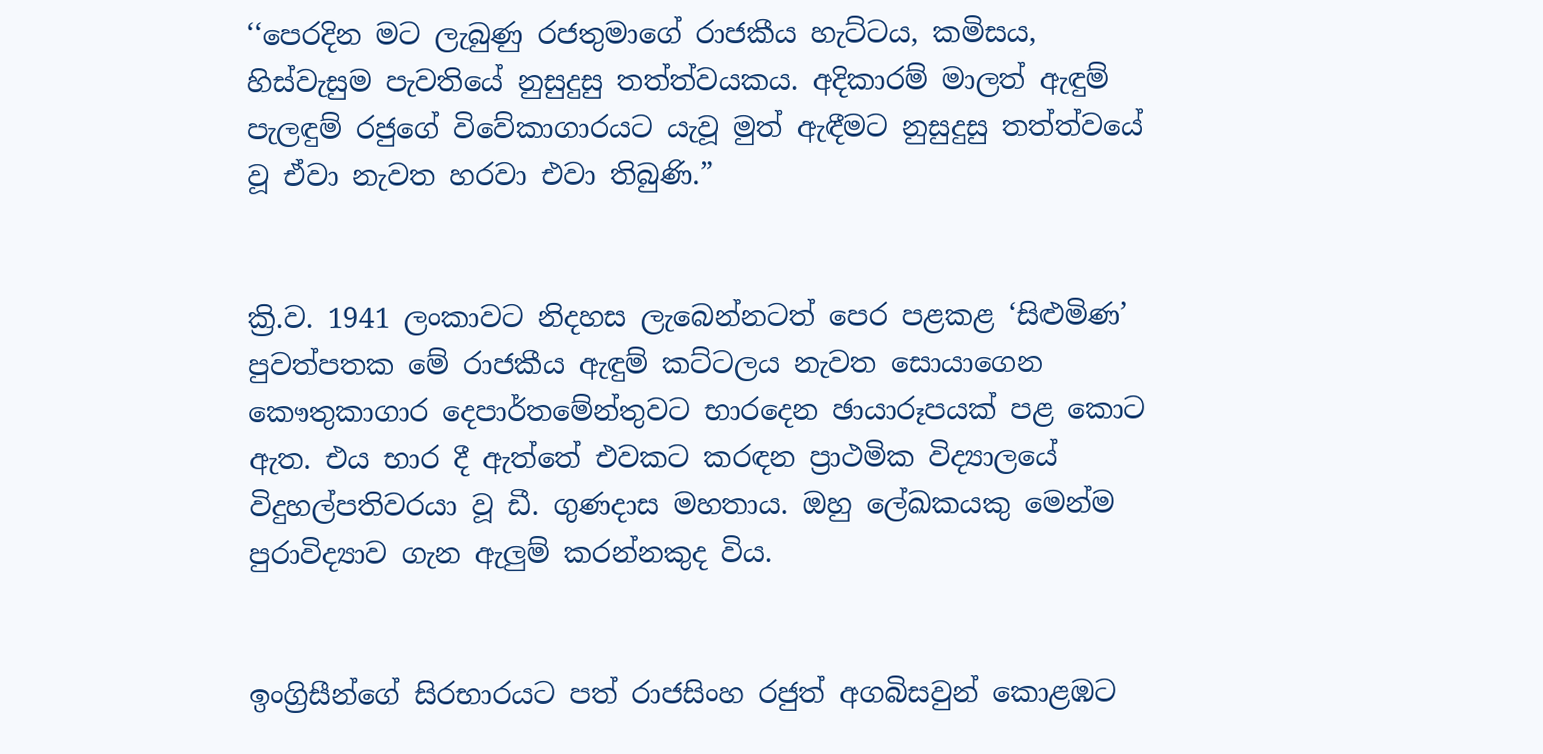‘‘පෙරදින මට ලැබුණු රජතුමාගේ රාජකීය හැට්ටය, කමිසය, හිස්වැසුම පැවතියේ නුසුදුසු තත්ත්වයකය. අදිකාරම් මාලත් ඇඳුම් පැලඳුම් රජුගේ විවේකාගාරයට යැවූ මුත් ඇඳීමට නුසුදුසු තත්ත්වයේ වූ ඒවා නැවත හරවා එවා තිබුණි.”


ක්‍රි.ව. 1941 ලංකාවට නිදහස ලැබෙන්නටත් පෙර පළකළ ‘සිළුමිණ’ පුවත්පතක මේ රාජකීය ඇඳුම් කට්ටලය නැවත සොයාගෙන කෞතුකාගාර දෙපාර්තමේන්තුවට භාරදෙන ඡායාරූපයක් පළ කොට ඇත. එය භාර දී ඇත්තේ එවකට කරඳන ප්‍රාථමික විද්‍යාලයේ විදුහල්පතිවරයා වූ ඩී. ගුණදාස මහතාය. ඔහු ලේඛකයකු මෙන්ම පුරාවිද්‍යාව ගැන ඇලුම් කරන්නකුද විය.


ඉංග්‍රිසීන්ගේ සිරභාරයට පත් රාජසිංහ රජුත් අගබිසවුන් කොළඹට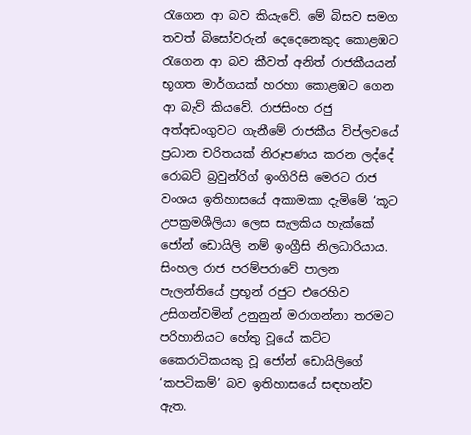රැගෙන ආ බව කියැවේ. මේ බිසව සමග තවත් බිසෝවරුන් දෙදෙනෙකුද කොළඹට රැගෙන ආ බව කීවත් අනිත් රාජකීයයන් භූගත මාර්ගයක් හරහා කොළඹට ගෙන ආ බැව් කියවේ. රාජසිංහ රජු අත්අඩංගුවට ගැනීමේ රාජකීය විප්ලවයේ ප්‍රධාන චරිතයක් නිරූපණය කරන ලද්දේ රොබට් බ්‍රවුන්රිග් ඉංගිරිසි මෙරට රාජ වංශය ඉතිහාසයේ අකාමකා දැමිමේ ‘කූට උපක්‍රමශීලියා ලෙස සැලකිය හැක්කේ ජෝන් ඩොයිලි නම් ඉංග්‍රීසි නිලධාරියාය. සිංහල රාජ පරම්පරාවේ පාලන පැලන්තියේ ප්‍රභූන් රජුට එරෙහිව උසිගන්වමින් උනුනුන් මරාගන්නා තරමට පරිහානියට හේතු වූයේ කට්ට කෛරාටිකයකු වූ ජෝන් ඩොයිලිගේ ‘කපටිකම්’ බව ඉතිහාසයේ සඳහන්ව ඇත.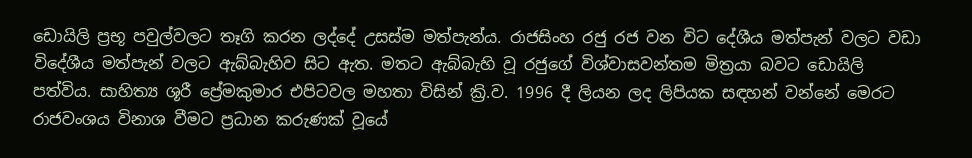ඩොයිලි ප්‍රභූ පවුල්වලට තෑගි කරන ලද්දේ උසස්ම මත්පැන්ය. රාජසිංහ රජු රජ වන විට දේශීය මත්පැන් වලට වඩා විදේශීය මත්පැන් වලට ඇබ්බැහිව සිට ඇත. මතට ඇබ්බැහි වූ රජුගේ විශ්වාසවන්තම මිත්‍රයා බවට ඩොයිලි පත්විය. සාහිත්‍ය ශූරී ප්‍රේමකුමාර එපිටවල මහතා විසින් ක්‍රි.ව. 1996 දී ලියන ලද ලිපියක සඳහන් වන්නේ මෙරට රාජවංශය විනාශ වීමට ප්‍රධාන කරුණක් වූයේ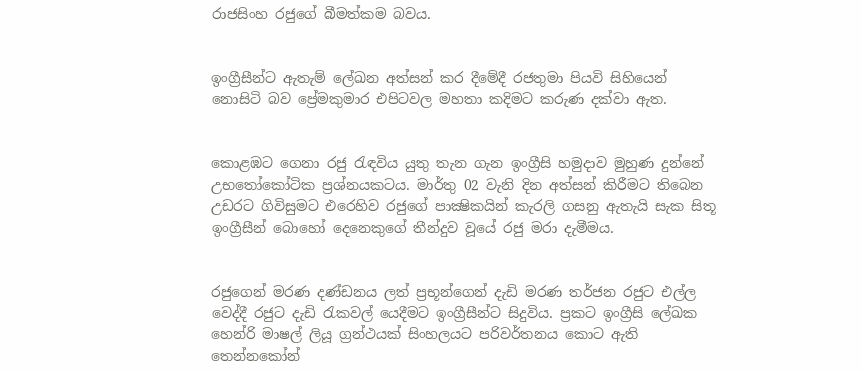රාජසිංහ රජුගේ බීමත්කම බවය.


ඉංග්‍රීසීන්ට ඇතැම් ලේඛන අත්සන් කර දීමේදී රජතුමා පියවි සිහියෙන් නොසිටි බව ප්‍රේමකුමාර එපිටවල මහතා කදිමට කරුණ දක්වා ඇත.


කොළඹට ගෙනා රජු රැඳවිය යුතු තැන ගැන ඉංග්‍රීසි හමුදාව මුහුණ දුන්නේ උභතෝකෝටික ප්‍රශ්නයකටය. මාර්තු 02 වැනි දින අත්සන් කිරීමට තිබෙන උඩරට ගිවිසුමට එරෙහිව රජුගේ පාක්‍ෂිකයින් කැරලි ගසනු ඇතැයි සැක සිතූ ඉංග්‍රීසීන් බොහෝ දෙනෙකුගේ තීන්දුව වූයේ රජු මරා දැමීමය.


රජුගෙන් මරණ දණ්ඩනය ලත් ප්‍රභූන්ගෙන් දැඩි මරණ තර්ජන රජුට එල්ල වෙද්දී රජුට දැඩි රැකවල් යෙදීමට ඉංග්‍රීසීන්ට සිදුවිය. ප්‍රකට ඉංග්‍රීසි ලේඛක හෙන්රි මාෂල් ලියූ ග්‍රන්ථයක් සිංහලයට පරිවර්තනය කොට ඇති තෙන්නකෝන්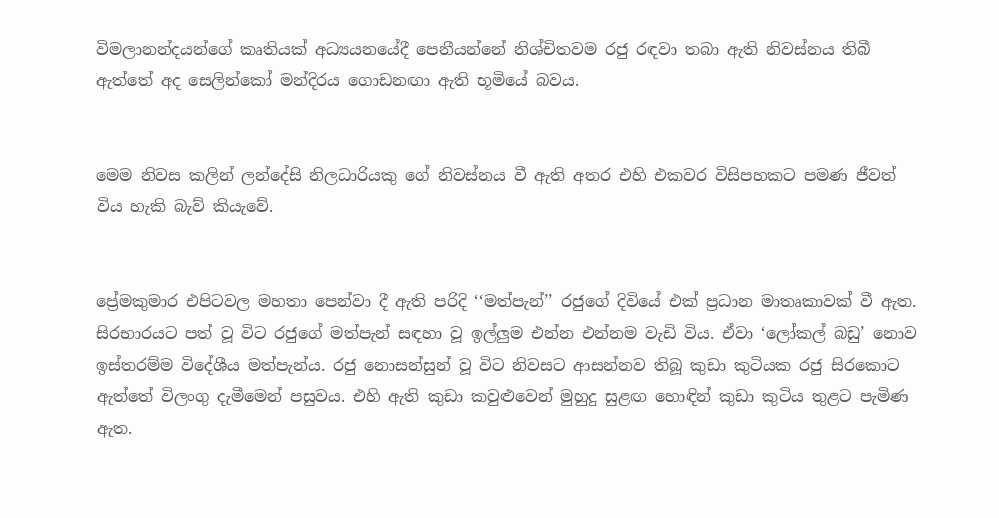විමලානන්දයන්ගේ කෘතියක් අධ්‍යයනයේදී පෙනීයන්නේ නිශ්චිතවම රජු රඳවා තබා ඇති නිවස්නය තිබී ඇත්තේ අද සෙලින්කෝ මන්දිරය ගොඩනඟා ඇති භූමියේ බවය.


මෙම නිවස කලින් ලන්දේසි නිලධාරියකු ගේ නිවස්නය වී ඇති අතර එහි එකවර විසිපහකට පමණ ජීවත් විය හැකි බැව් කියැවේ.


ප්‍රේමකුමාර එපිටවල මහතා පෙන්වා දී ඇති පරිදි ‘‘මත්පැන්’’ රජුගේ දිවියේ එක් ප්‍රධාන මාතෘකාවක් වී ඇත. සිරභාරයට පත් වූ විට රජුගේ මත්පැන් සඳහා වූ ඉල්ලුම එන්න එන්නම වැඩි විය. ඒවා ‘ලෝකල් බඩු’ නොව ඉස්තරම්ම විදේශීය මත්පැන්ය. රජු නොසන්සුන් වූ විට නිවසට ආසන්නව තිබූ කුඩා කුටියක රජු සිරකොට ඇත්තේ විලංගු දැමීමෙන් පසුවය. එහි ඇති කුඩා කවුළුවෙන් මුහුදු සුළඟ හොඳින් කුඩා කුටිය තුළට පැමිණ ඇත.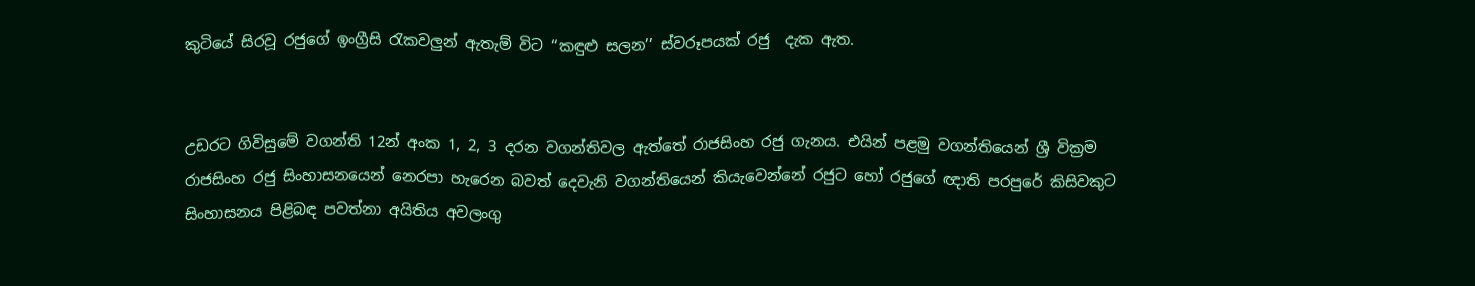කුටියේ සිරවූ රජුගේ ඉංග්‍රීසි රැකවලුන් ඇතැම් විට ‘‘කඳුළු සලන’’ ස්වරූපයක් රජු  දැක ඇත.


උඩරට ගිවිසුමේ වගන්ති 12න් අංක 1, 2, 3 දරන වගන්තිවල ඇත්තේ රාජසිංහ රජු ගැනය. එයින් පළමු වගන්තියෙන් ශ්‍රී වික්‍රම රාජසිංහ රජු සිංහාසනයෙන් නෙරපා හැරෙන බවත් දෙවැනි වගන්තියෙන් කියැවෙන්නේ රජුට හෝ රජුගේ ඥාති පරපුරේ කිසිවකුට සිංහාසනය පිළිබඳ පවත්නා අයිතිය අවලංගු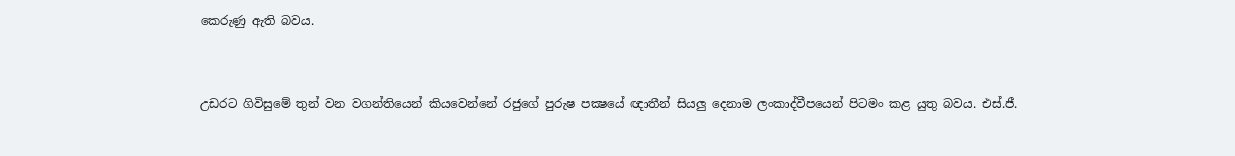කෙරුණු ඇති බවය.


උඩරට ගිවිසුමේ තුන් වන වගන්තියෙන් කියවෙන්නේ රජුගේ පුරුෂ පක්‍ෂයේ ඥාතීන් සියලු දෙනාම ලංකාද්වීපයෙන් පිටමං කළ යුතු බවය. එස්.ජී.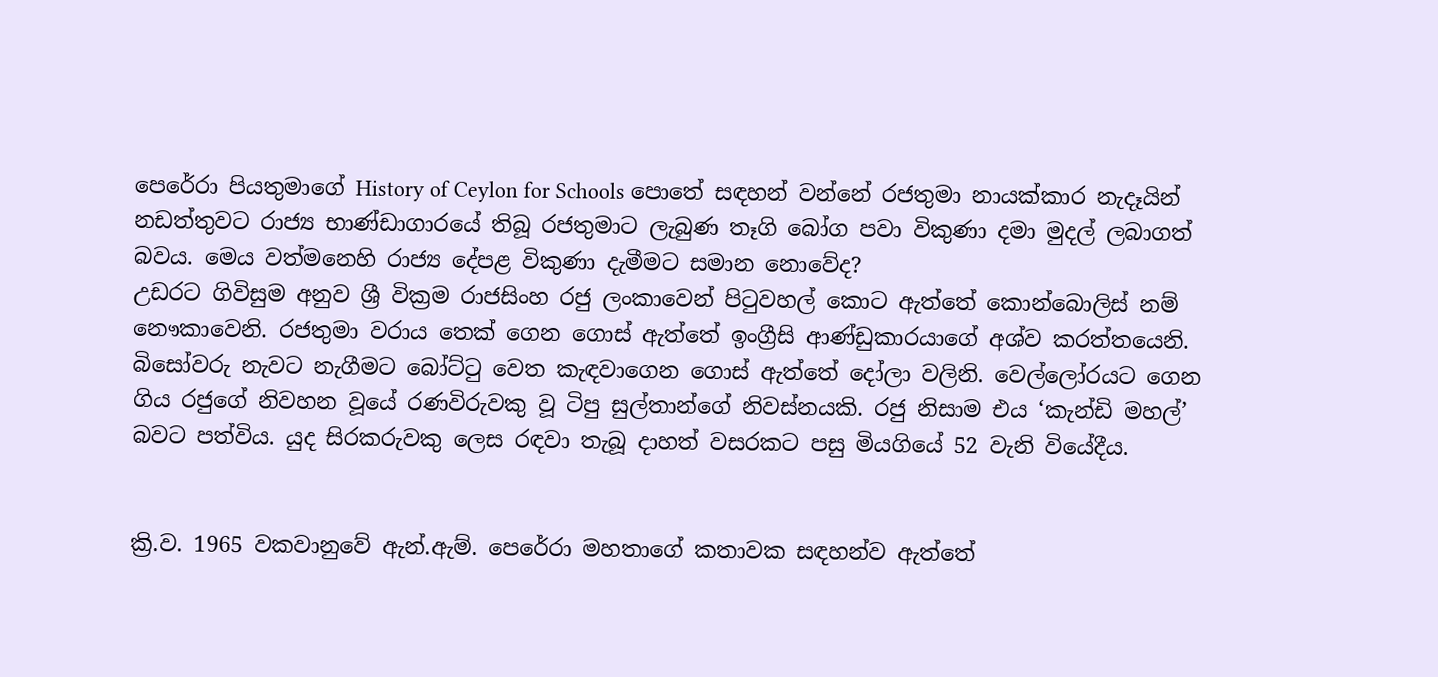පෙරේරා පියතුමාගේ History of Ceylon for Schools පොතේ සඳහන් වන්නේ රජතුමා නායක්කාර නැදෑයින් නඩත්තුවට රාජ්‍ය භාණ්ඩාගාරයේ තිබූ රජතුමාට ලැබුණ තෑගි බෝග පවා විකුණා දමා මුදල් ලබාගත් බවය. මෙය වත්මනෙහි රාජ්‍ය දේපළ විකුණා දැමීමට සමාන නොවේද?
උඩරට ගිවිසුම අනුව ශ්‍රී වික්‍රම රාජසිංහ රජු ලංකාවෙන් පිටුවහල් කොට ඇත්තේ කොන්බොලිස් නම් නෞකාවෙනි. රජතුමා වරාය තෙක් ගෙන ගොස් ඇත්තේ ඉංග්‍රීසි ආණ්ඩුකාරයාගේ අශ්ව කරත්තයෙනි. බිසෝවරු නැවට නැගීමට බෝට්ටු වෙත කැඳවාගෙන ගොස් ඇත්තේ දෝලා වලිනි. වෙල්ලෝරයට ගෙන ගිය රජුගේ නිවහන වූයේ රණවිරුවකු වූ ටිපු සුල්තාන්ගේ නිවස්නයකි. රජු නිසාම එය ‘කැන්ඩි මහල්’ බවට පත්විය. යුද සිරකරුවකු ලෙස රඳවා තැබූ දාහත් වසරකට පසු මියගියේ 52 වැනි වියේදීය.


ක්‍රි.ව. 1965 වකවානුවේ ඇන්.ඇම්. පෙරේරා මහතාගේ කතාවක සඳහන්ව ඇත්තේ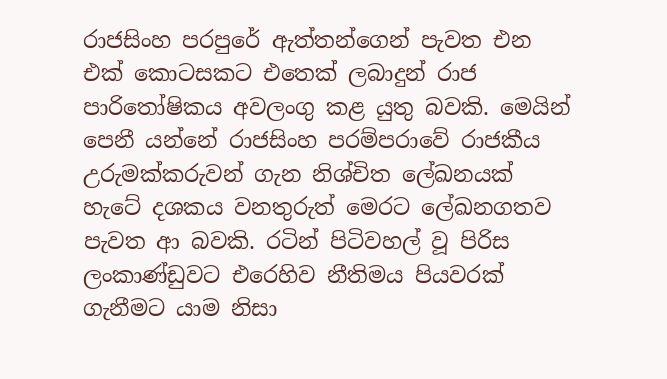රාජසිංහ පරපුරේ ඇත්තන්ගෙන් පැවත එන එක් කොටසකට එතෙක් ලබාදුන් රාජ පාරිතෝෂිකය අවලංගු කළ යුතු බවකි. මෙයින් පෙනී යන්නේ රාජසිංහ පරම්පරාවේ රාජකීය උරුමක්කරුවන් ගැන නිශ්චිත ලේඛනයක් හැටේ දශකය වනතුරුත් මෙරට ලේඛනගතව පැවත ආ බවකි. රටින් පිටිවහල් වූ පිරිස ලංකාණ්ඩුවට එරෙහිව නීතිමය පියවරක් ගැනීමට යාම නිසා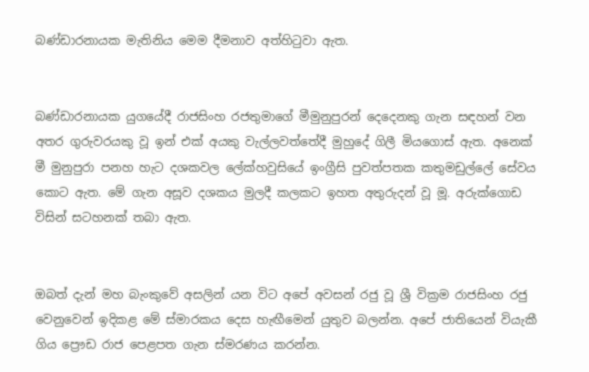බණ්ඩාරනායක මැතිනිය මෙම දීමනාව අත්හිටුවා ඇත.


බණ්ඩාරනායක යුගයේදී රාජසිංහ රජතුමාගේ මීමුනුපුරන් දෙදෙනකු ගැන සඳහන් වන අතර ගුරුවරයකු වූ ඉන් එක් අයකු වැල්ලවත්තේදී මුහුදේ ගිලී මියගොස් ඇත. අනෙක් මී මුනුපුරා පනහ හැට දශකවල ලේක්හවුසියේ ඉංග්‍රීසි පුවත්පතක කතුමඩුල්ලේ සේවය කොට ඇත. මේ ගැන අසූව දශකය මුලදී කලකට ඉහත අතුරුදන් වූ මූ. අරුක්ගොඩ විසින් සටහනක් තබා ඇත.


ඔබත් දැන් මහ බැංකුවේ අසලින් යන විට අපේ අවසන් රජු වූ ශ්‍රී වික්‍රම රාජසිංහ රජු වෙනුවෙන් ඉදිකළ මේ ස්මාරකය දෙස හැඟීමෙන් යුතුව බලන්න. අපේ ජාතියෙන් වියැකී ගිය ප්‍රෞඩ රාජ පෙළපත ගැන ස්මරණය කරන්න.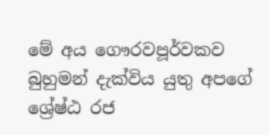මේ අය ගෞරවපූර්වකව බුහුමන් දැක්විය යුතු අපගේ ශ්‍රේෂ්ඨ රජ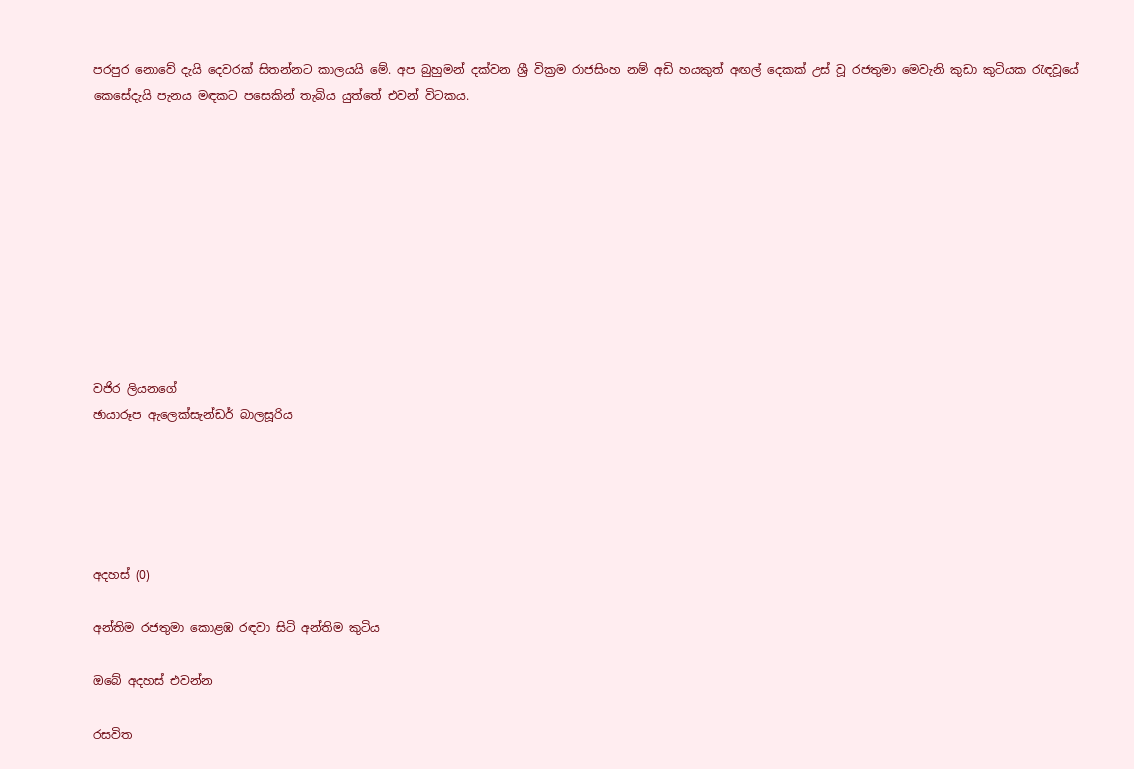පරපුර නොවේ දැයි දෙවරක් සිතන්නට කාලයයි මේ. අප බුහුමන් දක්වන ශ්‍රී වික්‍රම රාජසිංහ නම් අඩි හයකුත් අඟල් දෙකක් උස් වූ රජතුමා මෙවැනි කුඩා කුටියක රැඳවූයේ කෙසේදැයි පැනය මඳකට පසෙකින් තැබිය යුත්තේ එවන් විටකය.










වජිර ලියනගේ
ඡායාරූප ඇලෙක්සැන්ඩර් බාලසූරිය





අදහස් (0)

අන්තිම රජතුමා කොළඹ රඳවා සිටි අන්තිම කුටිය

ඔබේ අදහස් එවන්න

රසවිත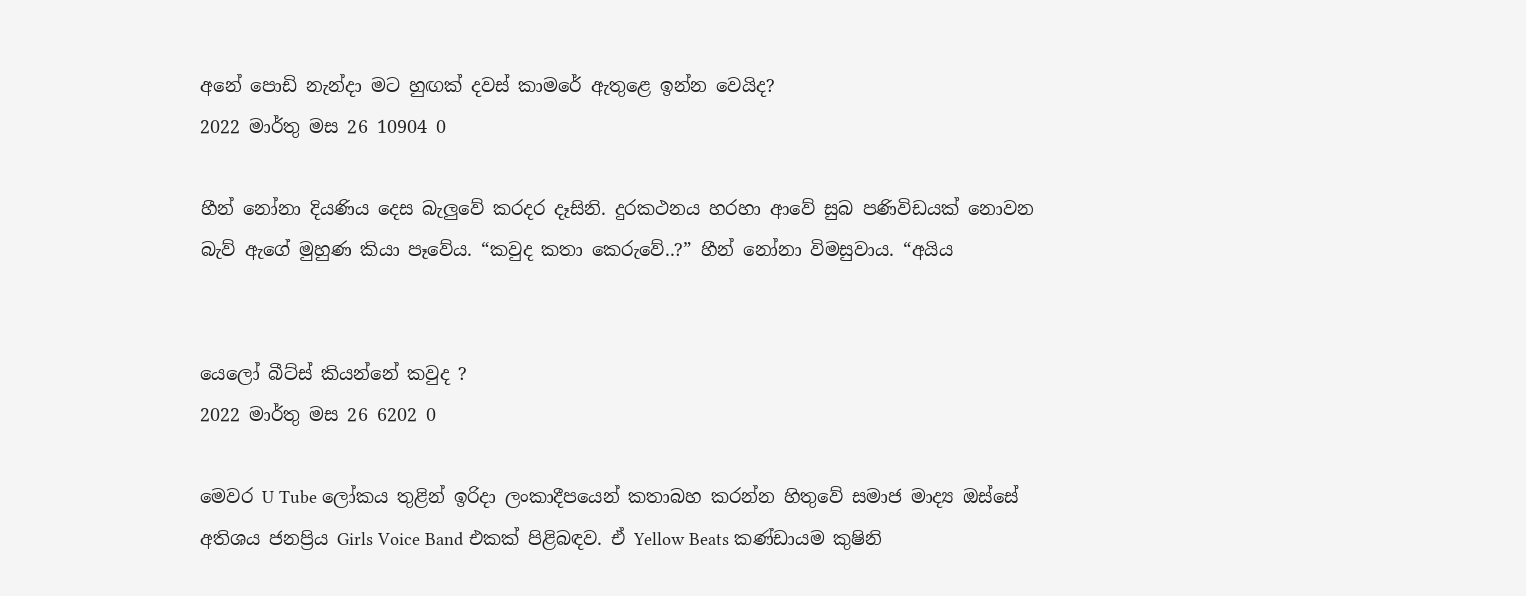අනේ පොඩි නැන්දා මට හුඟක් දවස් කාමරේ ඇතුළෙ ඉන්න වෙයිද?
2022 මාර්තු මස 26 10904 0

හීන් නෝනා දියණිය දෙස බැලු‍වේ කරදර දෑසිනි. දුරකථනය හරහා ආවේ සුබ පණිවිඩයක් නොවන බැව් ඇගේ මුහුණ කියා පෑවේය. “කවුද කතා කෙරුවේ..?” හීන් නෝනා විමසුවාය. “අයිය


යෙලෝ බීට්ස් කියන්නේ කවුද ?
2022 මාර්තු මස 26 6202 0

මෙවර U Tube ලෝකය තුළින් ඉරිදා ලංකාදීපයෙන් කතාබහ කරන්න හිතුවේ සමාජ මාද්‍ය ඔස්සේ අතිශය ජනප්‍රිය Girls Voice Band එකක් පිළිබඳව. ඒ Yellow Beats කණ්ඩායම කුෂිනි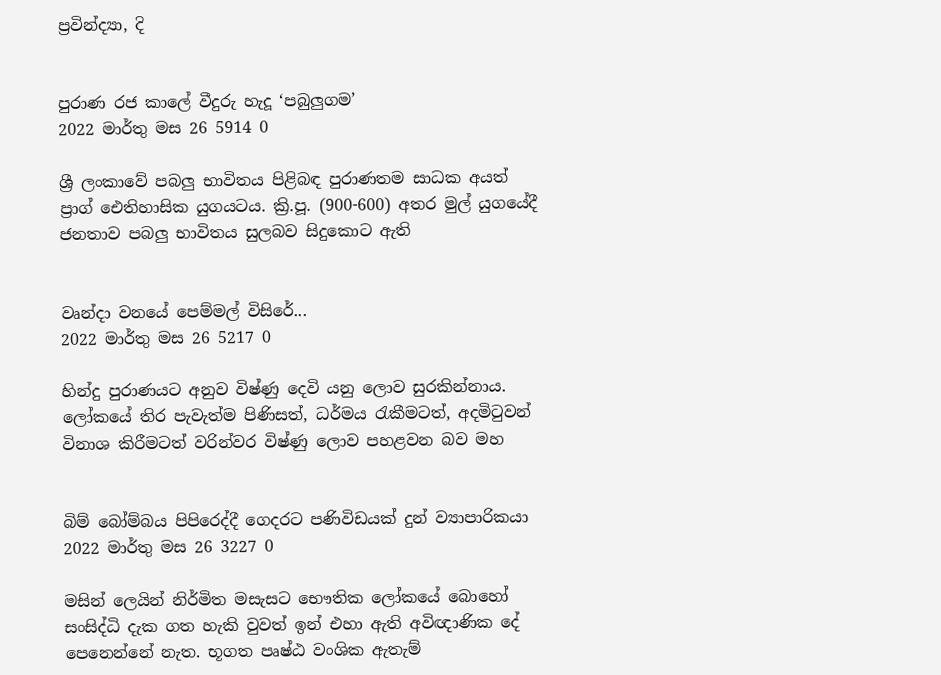ප්‍රවින්ද්‍යා, දි


පුරාණ රජ කාලේ වීදුරු හැදූ ‘පබුලුගම’
2022 මාර්තු මස 26 5914 0

ශ්‍රී ලංකාවේ පබලු භාවිතය පිළිබඳ පුරාණතම සාධක අයත් ප්‍රාග් ඓතිහාසික යුගයටය. ක්‍රි.පූ. (900-600) අතර මුල් යුගයේදී ජනතාව පබලු භාවිතය සුලබව සිදුකොට ඇති


වෘන්දා වනයේ පෙම්මල් විසිරේ...
2022 මාර්තු මස 26 5217 0

හින්දු පුරාණයට අනුව විෂ්ණු දෙවි යනු ලොව සුරකින්නාය. ලෝකයේ තිර පැවැත්ම පිණිසත්, ධර්මය රැකීමටත්, අදමිටුවන් විනාශ කිරීමටත් වරින්වර විෂ්ණු ලොව පහළවන බව මහ


බිම් බෝම්බය පිපිරෙද්දී ගෙදරට පණිවිඩයක් දුන් ව්‍යාපාරිකයා
2022 මාර්තු මස 26 3227 0

මසින් ලෙයින් නිර්මිත මසැසට භෞතික ලෝකයේ බොහෝ සංසිද්ධි දැක ගත හැකි වුවත් ඉන් එහා ඇති අවිඥාණික දේ පෙනෙන්නේ නැත. භූගත පෘෂ්ඨ වංශික ඇතැම්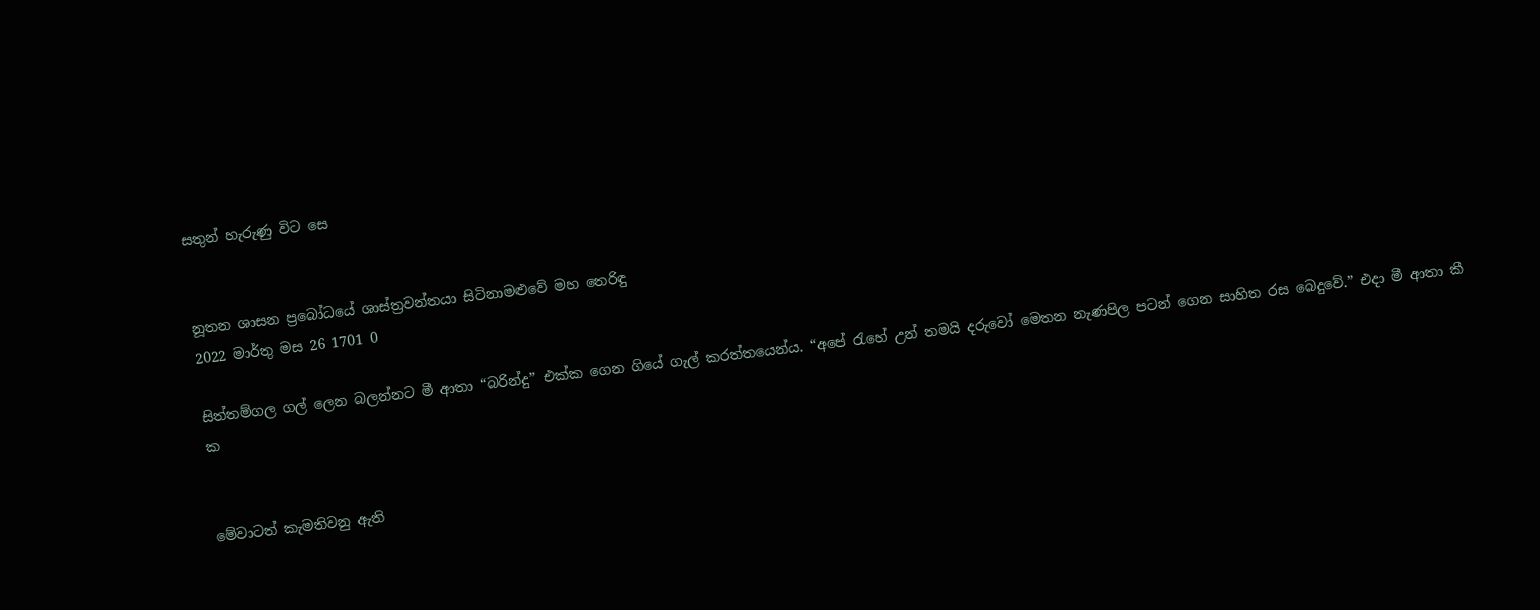සතුන් හැරුණු විට සෙ


නූතන ශාසන ප්‍රබෝධයේ ශාස්ත්‍රවන්තයා සිටිනාමළුවේ මහ තෙරිඳු
2022 මාර්තු මස 26 1701 0

සිත්තම්ගල ගල් ලෙන බලන්නට මී ආතා “බරින්දු” එක්ක ගෙන ගියේ ගැල් කරත්තයෙන්ය. “අපේ ‍රැහේ උන් තමයි දරුවෝ මෙතන නැණපිල පටන් ගෙන සාහිත රස බෙදුවේ.” එදා මී ආතා කී ක


මේවාටත් කැමතිවනු ඇති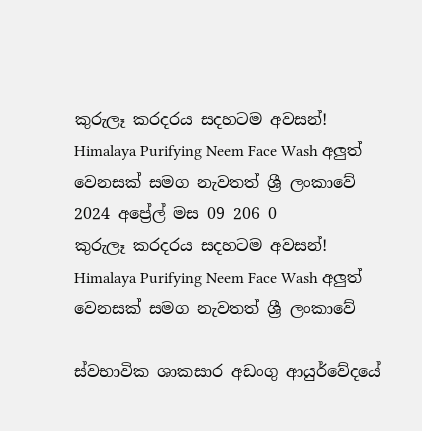කුරුලෑ කරදරය සදහටම අවසන්! Himalaya Purifying Neem Face Wash අලුත් වෙනසක් සමග නැවතත් ශ්‍රී ලංකාවේ 2024 අප්‍රේල් මස 09 206 0
කුරුලෑ කරදරය සදහටම අවසන්! Himalaya Purifying Neem Face Wash අලුත් වෙනසක් සමග නැවතත් ශ්‍රී ලංකාවේ

ස්වභාවික ශාකසාර අඩංගු ආයුර්වේදයේ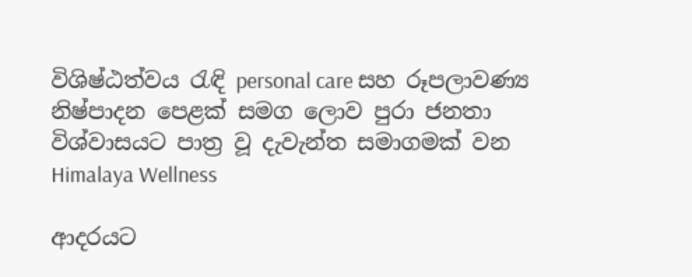විශිෂ්ඨත්වය රැඳි personal care සහ රූපලාවණ්‍ය නිෂ්පාදන පෙළක් සමග ලොව පුරා ජනතා විශ්වාසයට පාත්‍ර වූ දැවැන්ත සමාගමක් වන Himalaya Wellness

ආදරයට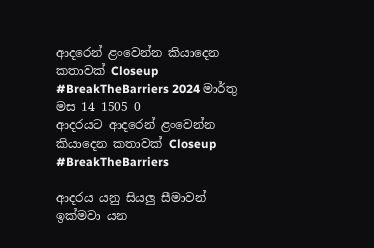ආදරෙන් ළංවෙන්න කියාදෙන කතාවක් Closeup #BreakTheBarriers 2024 මාර්තු මස 14 1505 0
ආදරයට ආදරෙන් ළංවෙන්න කියාදෙන කතාවක් Closeup #BreakTheBarriers

ආදරය යනු සියලු සීමාවන් ඉක්මවා යන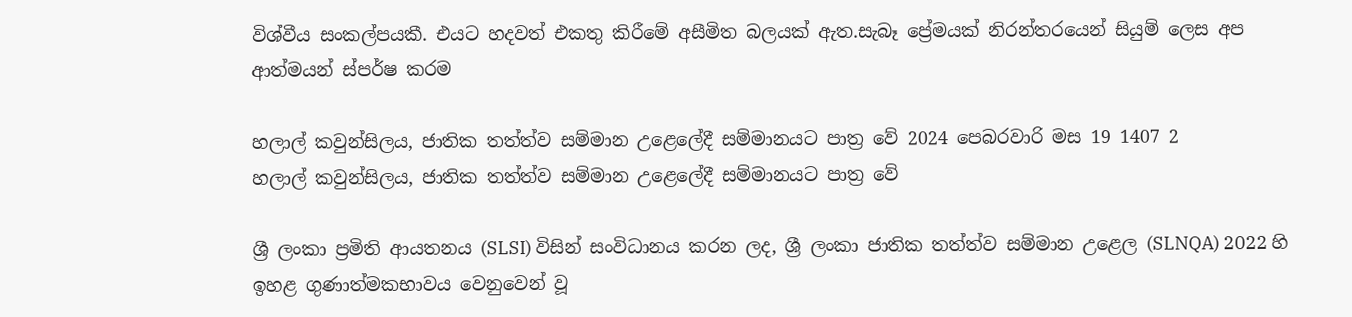විශ්වීය සංකල්පයකී. එයට හදවත් එකතු කිරීමේ අසීමිත බලයක් ඇත.සැබෑ ප්‍රේමයක් නිරන්තරයෙන් සියුම් ලෙස අප ආත්මයන් ස්පර්ෂ කරම

හලාල් කවුන්සිලය, ජාතික තත්ත්ව සම්මාන උළෙලේදී සම්මානයට පාත්‍ර වේ 2024 පෙබරවාරි මස 19 1407 2
හලාල් කවුන්සිලය, ජාතික තත්ත්ව සම්මාන උළෙලේදී සම්මානයට පාත්‍ර වේ

ශ්‍රී ලංකා ප්‍රමිති ආයතනය (SLSI) විසින් සංවිධානය කරන ලද, ශ්‍රී ලංකා ජාතික තත්ත්ව සම්මාන උළෙල (SLNQA) 2022 හි ඉහළ ගුණාත්මකභාවය වෙනුවෙන් වූ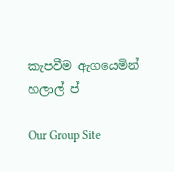කැපවීම ඇගයෙමින් හලාල් ප්

Our Group Site